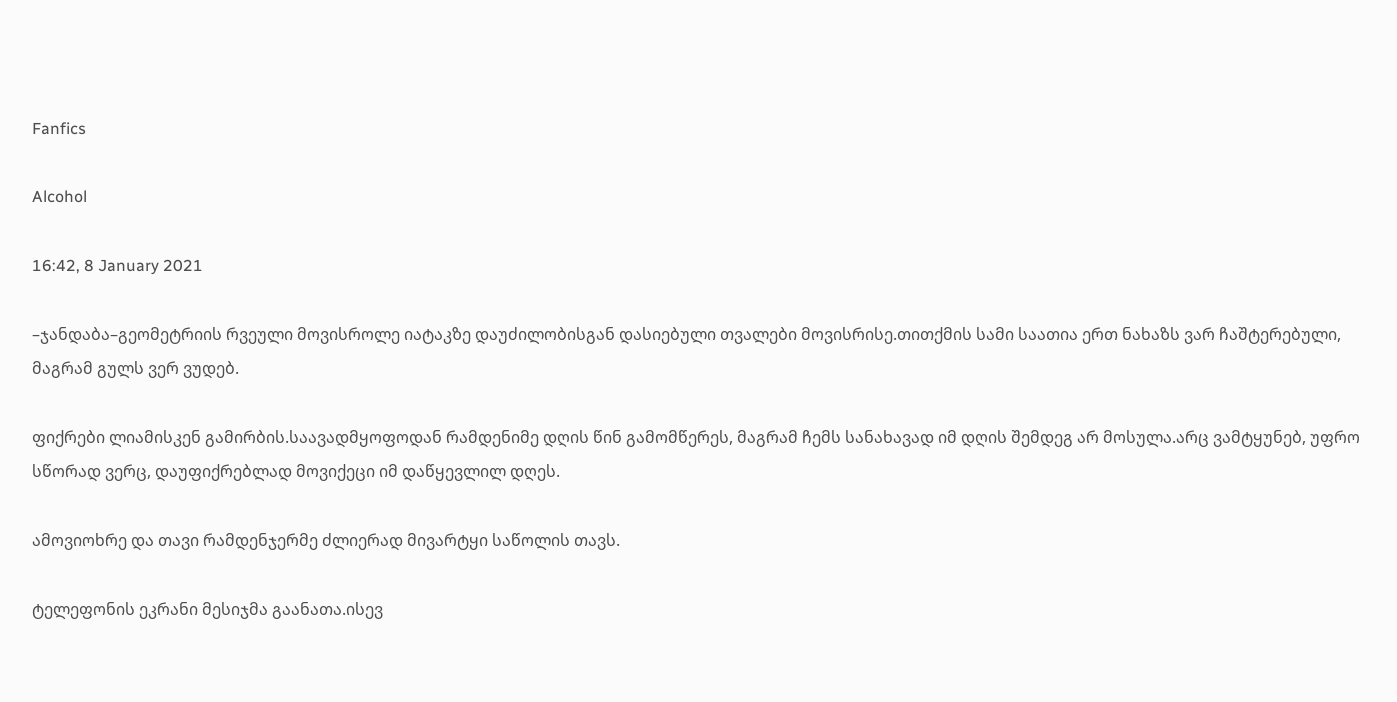Fanfics

Alcohol

16:42, 8 January 2021

–ჯანდაბა–გეომეტრიის რვეული მოვისროლე იატაკზე დაუძილობისგან დასიებული თვალები მოვისრისე.თითქმის სამი საათია ერთ ნახაზს ვარ ჩაშტერებული, მაგრამ გულს ვერ ვუდებ.

ფიქრები ლიამისკენ გამირბის.საავადმყოფოდან რამდენიმე დღის წინ გამომწერეს, მაგრამ ჩემს სანახავად იმ დღის შემდეგ არ მოსულა.არც ვამტყუნებ, უფრო სწორად ვერც, დაუფიქრებლად მოვიქეცი იმ დაწყევლილ დღეს.

ამოვიოხრე და თავი რამდენჯერმე ძლიერად მივარტყი საწოლის თავს.

ტელეფონის ეკრანი მესიჯმა გაანათა.ისევ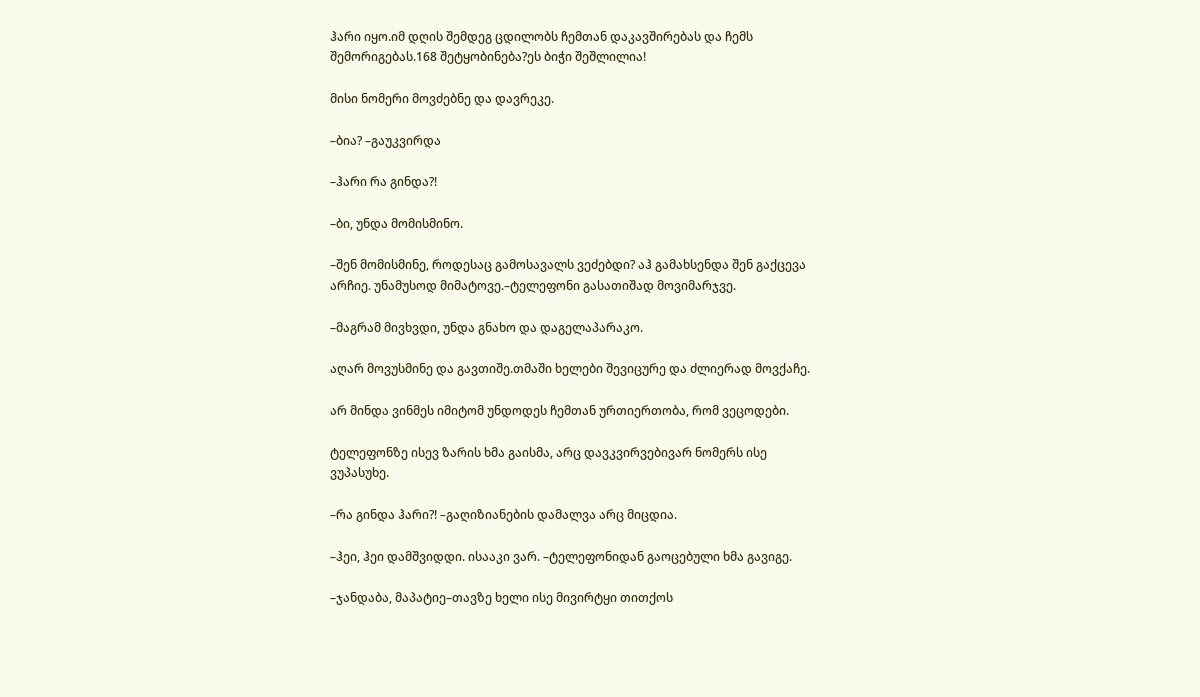ჰარი იყო.იმ დღის შემდეგ ცდილობს ჩემთან დაკავშირებას და ჩემს შემორიგებას.168 შეტყობინება?ეს ბიჭი შეშლილია!

მისი ნომერი მოვძებნე და დავრეკე.

–ბია? –გაუკვირდა

–ჰარი რა გინდა?!

–ბი, უნდა მომისმინო.

–შენ მომისმინე, როდესაც გამოსავალს ვეძებდი? აჰ გამახსენდა შენ გაქცევა არჩიე. უნამუსოდ მიმატოვე.–ტელეფონი გასათიშად მოვიმარჯვე.

–მაგრამ მივხვდი, უნდა გნახო და დაგელაპარაკო.

აღარ მოვუსმინე და გავთიშე.თმაში ხელები შევიცურე და ძლიერად მოვქაჩე.

არ მინდა ვინმეს იმიტომ უნდოდეს ჩემთან ურთიერთობა, რომ ვეცოდები.

ტელეფონზე ისევ ზარის ხმა გაისმა, არც დავკვირვებივარ ნომერს ისე ვუპასუხე.

–რა გინდა ჰარი?! –გაღიზიანების დამალვა არც მიცდია.

–ჰეი, ჰეი დამშვიდდი. ისააკი ვარ. –ტელეფონიდან გაოცებული ხმა გავიგე.

–ჯანდაბა, მაპატიე–თავზე ხელი ისე მივირტყი თითქოს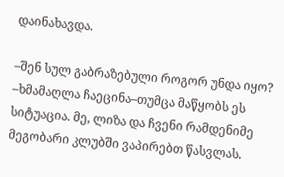დაინახავდა.

–შენ სულ გაბრაზებული როგორ უნდა იყო? –ხმამაღლა ჩაეცინა–თუმცა მაწყობს ეს სიტუაცია. მე, ლიზა და ჩვენი რამდენიმე მეგობარი კლუბში ვაპირებთ წასვლას.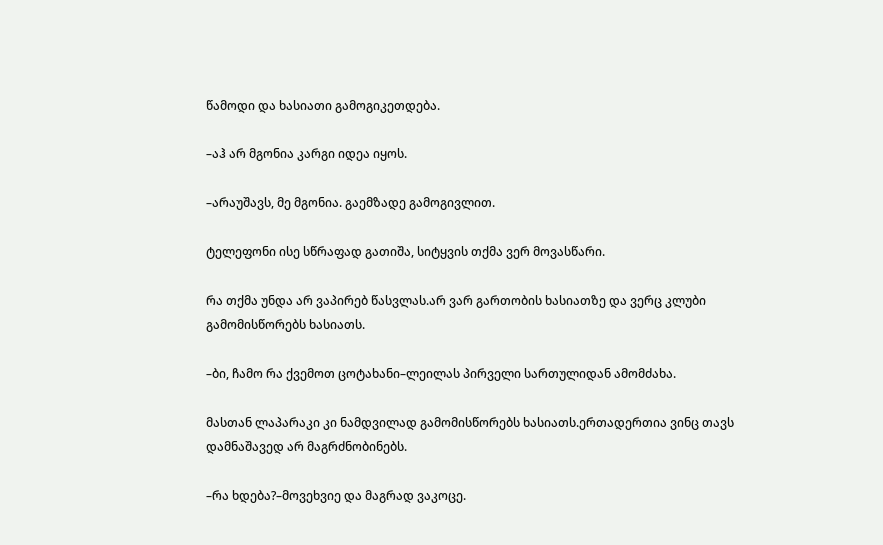წამოდი და ხასიათი გამოგიკეთდება.

–აჰ არ მგონია კარგი იდეა იყოს.

–არაუშავს, მე მგონია. გაემზადე გამოგივლით.

ტელეფონი ისე სწრაფად გათიშა, სიტყვის თქმა ვერ მოვასწარი.

რა თქმა უნდა არ ვაპირებ წასვლას.არ ვარ გართობის ხასიათზე და ვერც კლუბი გამომისწორებს ხასიათს.

–ბი, ჩამო რა ქვემოთ ცოტახანი–ლეილას პირველი სართულიდან ამომძახა.

მასთან ლაპარაკი კი ნამდვილად გამომისწორებს ხასიათს.ერთადერთია ვინც თავს დამნაშავედ არ მაგრძნობინებს.

–რა ხდება?–მოვეხვიე და მაგრად ვაკოცე.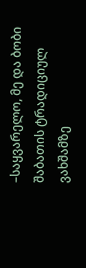–საყვარელო, მე და ბობი შაბათის ტრადიციულ ვახშამზე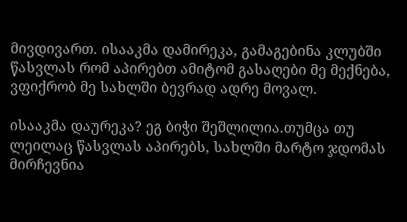მივდივართ. ისააკმა დამირეკა, გამაგებინა კლუბში წასვლას რომ აპირებთ ამიტომ გასაღები მე მექნება, ვფიქრობ მე სახლში ბევრად ადრე მოვალ.

ისააკმა დაურეკა? ეგ ბიჭი შეშლილია.თუმცა თუ ლეილაც წასვლას აპირებს, სახლში მარტო ჯდომას მირჩევნია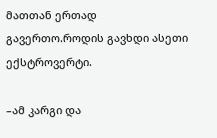მათთან ერთად გავერთო.როდის გავხდი ასეთი ექსტროვერტი.

–ამ კარგი და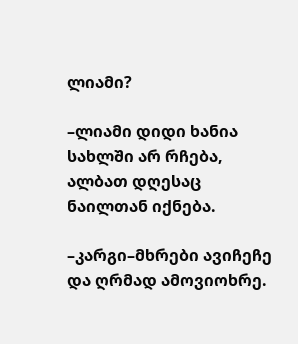ლიამი?

–ლიამი დიდი ხანია სახლში არ რჩება, ალბათ დღესაც ნაილთან იქნება.

–კარგი–მხრები ავიჩეჩე და ღრმად ამოვიოხრე.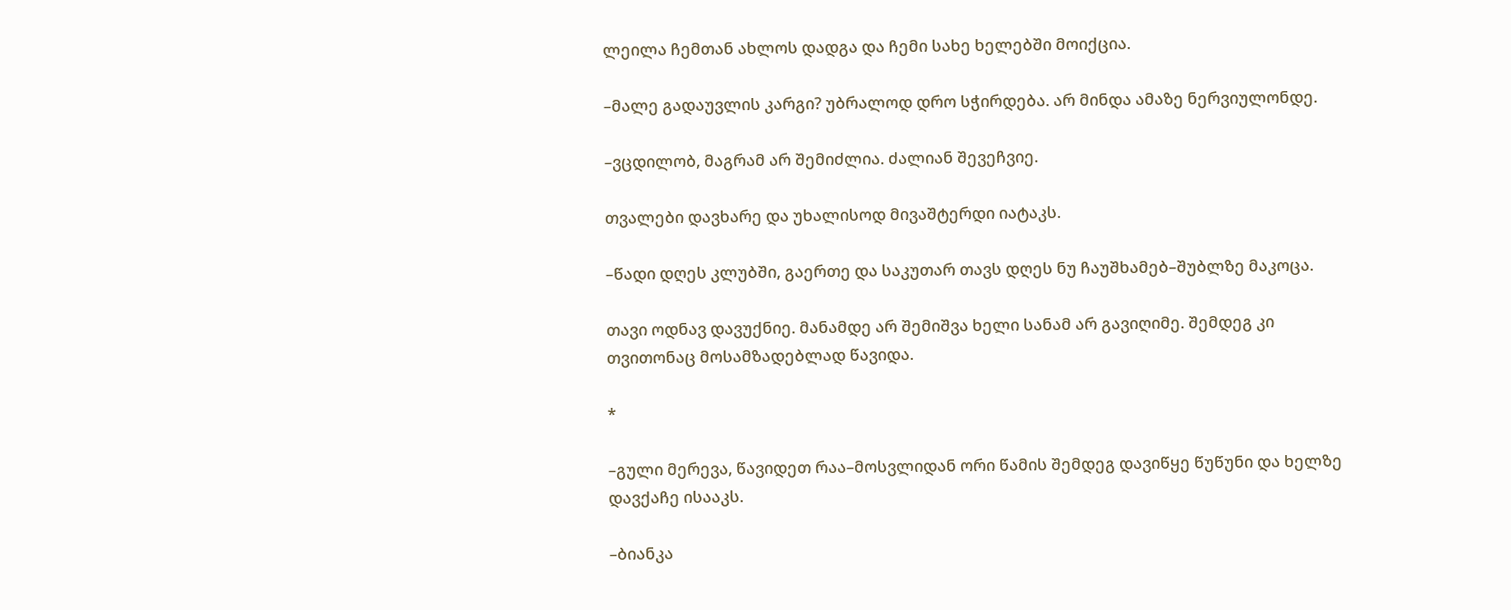ლეილა ჩემთან ახლოს დადგა და ჩემი სახე ხელებში მოიქცია.

–მალე გადაუვლის კარგი? უბრალოდ დრო სჭირდება. არ მინდა ამაზე ნერვიულონდე.

–ვცდილობ, მაგრამ არ შემიძლია. ძალიან შევეჩვიე.

თვალები დავხარე და უხალისოდ მივაშტერდი იატაკს.

–წადი დღეს კლუბში, გაერთე და საკუთარ თავს დღეს ნუ ჩაუშხამებ–შუბლზე მაკოცა.

თავი ოდნავ დავუქნიე. მანამდე არ შემიშვა ხელი სანამ არ გავიღიმე. შემდეგ კი თვითონაც მოსამზადებლად წავიდა.

*

–გული მერევა, წავიდეთ რაა–მოსვლიდან ორი წამის შემდეგ დავიწყე წუწუნი და ხელზე დავქაჩე ისააკს.

–ბიანკა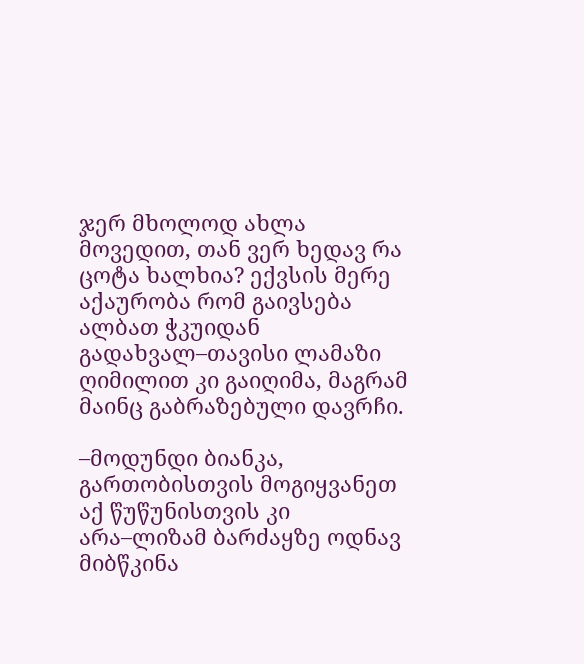ჯერ მხოლოდ ახლა მოვედით, თან ვერ ხედავ რა ცოტა ხალხია? ექვსის მერე აქაურობა რომ გაივსება ალბათ ჭკუიდან გადახვალ–თავისი ლამაზი ღიმილით კი გაიღიმა, მაგრამ მაინც გაბრაზებული დავრჩი.

–მოდუნდი ბიანკა, გართობისთვის მოგიყვანეთ აქ წუწუნისთვის კი არა–ლიზამ ბარძაყზე ოდნავ მიბწკინა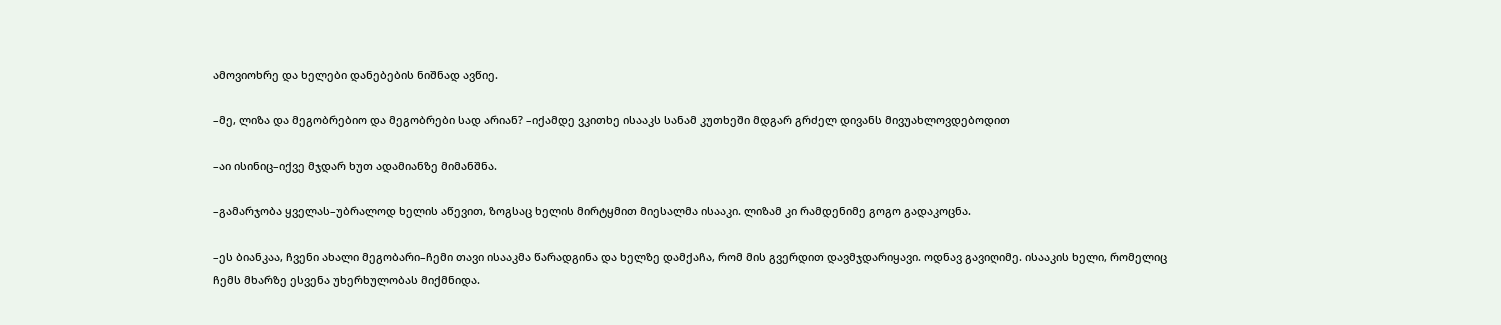ამოვიოხრე და ხელები დანებების ნიშნად ავწიე.

–მე, ლიზა და მეგობრებიო და მეგობრები სად არიან? –იქამდე ვკითხე ისააკს სანამ კუთხეში მდგარ გრძელ დივანს მივუახლოვდებოდით

–აი ისინიც–იქვე მჯდარ ხუთ ადამიანზე მიმანშნა.

–გამარჯობა ყველას–უბრალოდ ხელის აწევით, ზოგსაც ხელის მირტყმით მიესალმა ისააკი. ლიზამ კი რამდენიმე გოგო გადაკოცნა.

–ეს ბიანკაა, ჩვენი ახალი მეგობარი–ჩემი თავი ისააკმა წარადგინა და ხელზე დამქაჩა, რომ მის გვერდით დავმჯდარიყავი. ოდნავ გავიღიმე. ისააკის ხელი, რომელიც ჩემს მხარზე ესვენა უხერხულობას მიქმნიდა.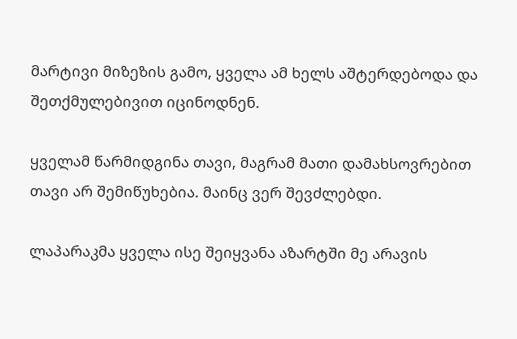მარტივი მიზეზის გამო, ყველა ამ ხელს აშტერდებოდა და შეთქმულებივით იცინოდნენ.

ყველამ წარმიდგინა თავი, მაგრამ მათი დამახსოვრებით თავი არ შემიწუხებია. მაინც ვერ შევძლებდი.

ლაპარაკმა ყველა ისე შეიყვანა აზარტში მე არავის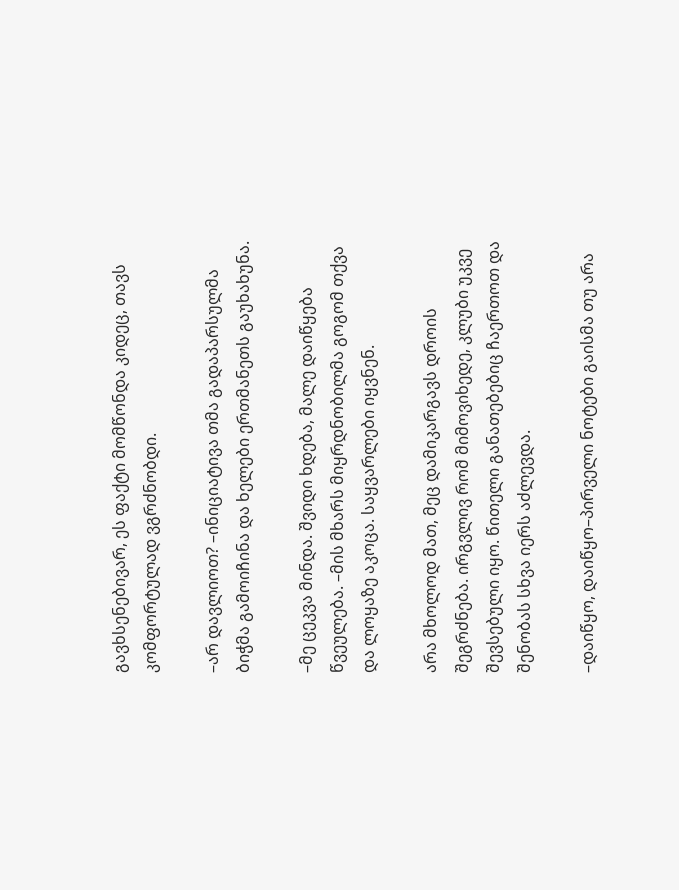გავხსენებივარ, ეს ფაქტი მომწონდა კიდეც, თავს კომფორტულად ვგრძნობდი.

–არ დავლიოთ? –ინიციატივა თმა გადაპარსულმა ბიჭმა გამოიჩინა და ხელები ერთმანეთს გაუხახუნა.

–მე ცეკვა მინდა. შვიდი ხდება, მალე დაიწყება წვეულება. –მის მხარს მიყრდნობილმა გოგომ თქვა და ლოყაზე აკოცა. საყვარლები იყვნენ.

არა მხოლოდ მათ, მეც დამიკარგავს დროის შეგრძნება. ირგვლივ რომ მიმოვიხედე, კლუბი უკვე შევსებული იყო. წითელი განათებებიც ჩაერთოთ და შენობას სხვა იერს აძლევდა.

–დაიწყო, დაიწყო–პირველი ნოტები გაისმა თუ არა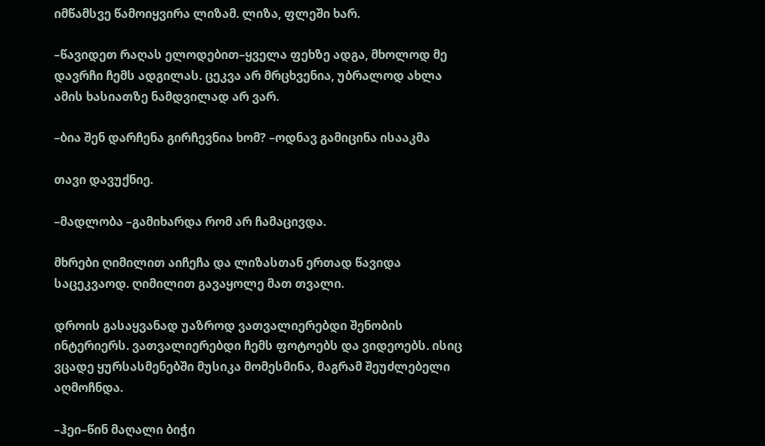იმწამსვე წამოიყვირა ლიზამ. ლიზა, ფლეში ხარ.

–წავიდეთ რაღას ელოდებით–ყველა ფეხზე ადგა, მხოლოდ მე დავრჩი ჩემს ადგილას. ცეკვა არ მრცხვენია, უბრალოდ ახლა ამის ხასიათზე ნამდვილად არ ვარ.

–ბია შენ დარჩენა გირჩევნია ხომ? –ოდნავ გამიცინა ისააკმა

თავი დავუქნიე.

–მადლობა –გამიხარდა რომ არ ჩამაცივდა.

მხრები ღიმილით აიჩეჩა და ლიზასთან ერთად წავიდა საცეკვაოდ. ღიმილით გავაყოლე მათ თვალი.

დროის გასაყვანად უაზროდ ვათვალიერებდი შენობის ინტერიერს. ვათვალიერებდი ჩემს ფოტოებს და ვიდეოებს. ისიც ვცადე ყურსასმენებში მუსიკა მომესმინა, მაგრამ შეუძლებელი აღმოჩნდა.

–ჰეი–წინ მაღალი ბიჭი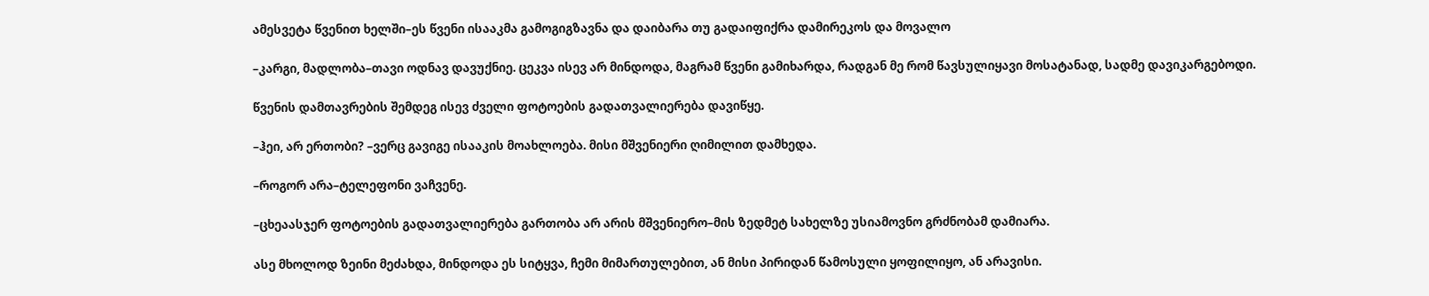ამესვეტა წვენით ხელში–ეს წვენი ისააკმა გამოგიგზავნა და დაიბარა თუ გადაიფიქრა დამირეკოს და მოვალო

–კარგი, მადლობა–თავი ოდნავ დავუქნიე. ცეკვა ისევ არ მინდოდა, მაგრამ წვენი გამიხარდა, რადგან მე რომ წავსულიყავი მოსატანად, სადმე დავიკარგებოდი.

წვენის დამთავრების შემდეგ ისევ ძველი ფოტოების გადათვალიერება დავიწყე.

–ჰეი, არ ერთობი? –ვერც გავიგე ისააკის მოახლოება. მისი მშვენიერი ღიმილით დამხედა.

–როგორ არა–ტელეფონი ვაჩვენე.

–ცხეაასჯერ ფოტოების გადათვალიერება გართობა არ არის მშვენიერო–მის ზედმეტ სახელზე უსიამოვნო გრძნობამ დამიარა.

ასე მხოლოდ ზეინი მეძახდა, მინდოდა ეს სიტყვა, ჩემი მიმართულებით, ან მისი პირიდან წამოსული ყოფილიყო, ან არავისი.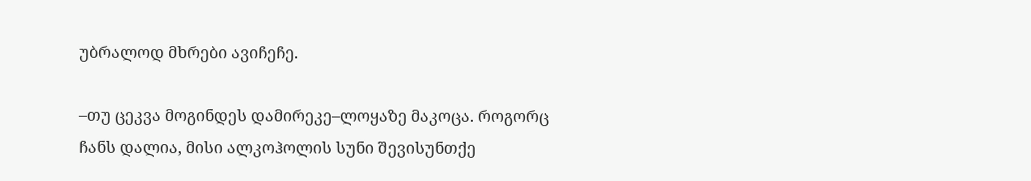უბრალოდ მხრები ავიჩეჩე.

–თუ ცეკვა მოგინდეს დამირეკე–ლოყაზე მაკოცა. როგორც ჩანს დალია, მისი ალკოჰოლის სუნი შევისუნთქე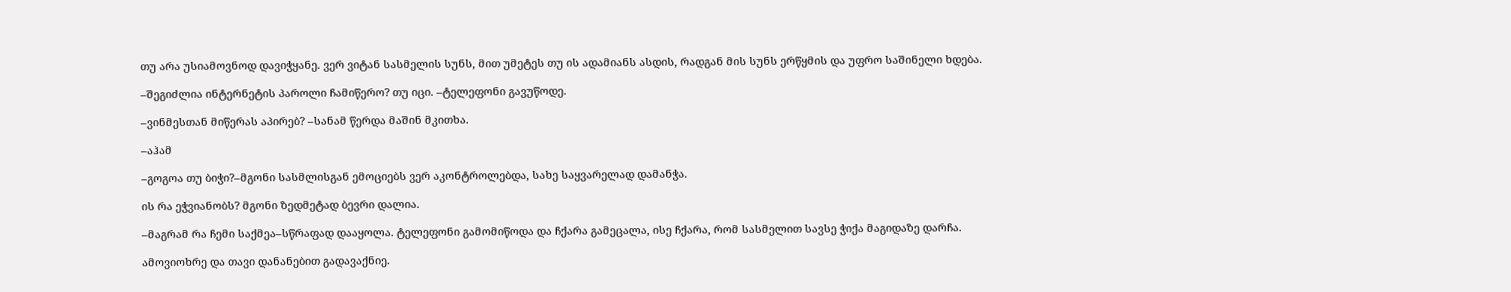თუ არა უსიამოვნოდ დავიჭყანე. ვერ ვიტან სასმელის სუნს, მით უმეტეს თუ ის ადამიანს ასდის, რადგან მის სუნს ერწყმის და უფრო საშინელი ხდება.

–შეგიძლია ინტერნეტის პაროლი ჩამიწერო? თუ იცი. –ტელეფონი გავუწოდე.

–ვინმესთან მიწერას აპირებ? –სანამ წერდა მაშინ მკითხა.

–აჰამ

–გოგოა თუ ბიჭი?–მგონი სასმლისგან ემოციებს ვერ აკონტროლებდა, სახე საყვარელად დამანჭა.

ის რა ეჭვიანობს? მგონი ზედმეტად ბევრი დალია.

–მაგრამ რა ჩემი საქმეა–სწრაფად დააყოლა. ტელეფონი გამომიწოდა და ჩქარა გამეცალა, ისე ჩქარა, რომ სასმელით სავსე ჭიქა მაგიდაზე დარჩა.

ამოვიოხრე და თავი დანანებით გადავაქნიე.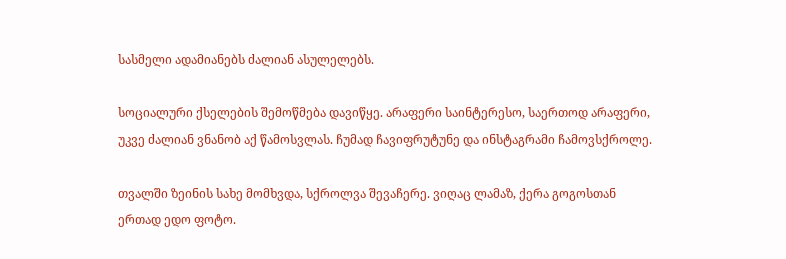სასმელი ადამიანებს ძალიან ასულელებს.

სოციალური ქსელების შემოწმება დავიწყე. არაფერი საინტერესო, საერთოდ არაფერი, უკვე ძალიან ვნანობ აქ წამოსვლას. ჩუმად ჩავიფრუტუნე და ინსტაგრამი ჩამოვსქროლე.

თვალში ზეინის სახე მომხვდა, სქროლვა შევაჩერე. ვიღაც ლამაზ, ქერა გოგოსთან ერთად ედო ფოტო.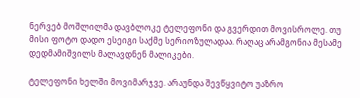ნერვებ მოშლილმა დავბლოკე ტელეფონი და გვერდით მოვისროლე. თუ მისი ფოტო დადო ესეიგი საქმე სერიოზულადაა. რაღაც არამგონია მესამე დედმამიშვილს მალავდნენ მალიკები.

ტელეფონი ხელში მოვიმარჯვე. არაუნდა შევწყვიტო უაზრო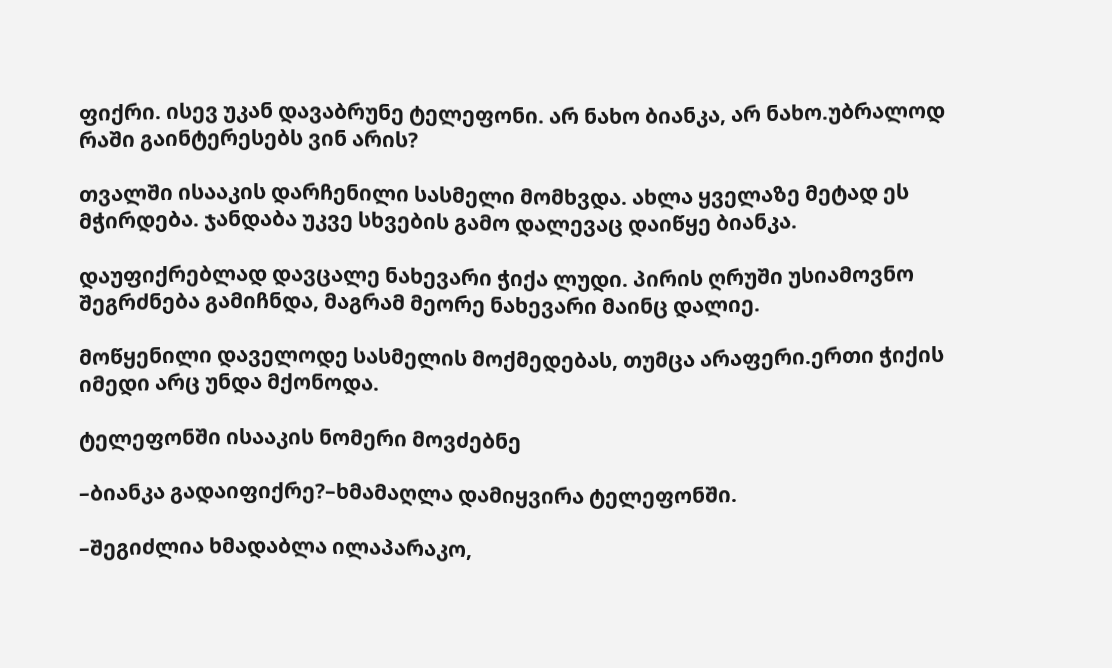ფიქრი. ისევ უკან დავაბრუნე ტელეფონი. არ ნახო ბიანკა, არ ნახო.უბრალოდ რაში გაინტერესებს ვინ არის?

თვალში ისააკის დარჩენილი სასმელი მომხვდა. ახლა ყველაზე მეტად ეს მჭირდება. ჯანდაბა უკვე სხვების გამო დალევაც დაიწყე ბიანკა.

დაუფიქრებლად დავცალე ნახევარი ჭიქა ლუდი. პირის ღრუში უსიამოვნო შეგრძნება გამიჩნდა, მაგრამ მეორე ნახევარი მაინც დალიე.

მოწყენილი დაველოდე სასმელის მოქმედებას, თუმცა არაფერი.ერთი ჭიქის იმედი არც უნდა მქონოდა.

ტელეფონში ისააკის ნომერი მოვძებნე

–ბიანკა გადაიფიქრე?–ხმამაღლა დამიყვირა ტელეფონში.

–შეგიძლია ხმადაბლა ილაპარაკო,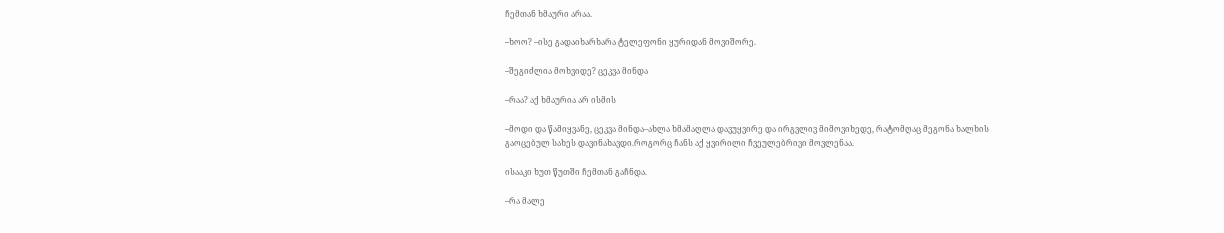ჩემთან ხმაური არაა.

–ხოო? –ისე გადაიხარხარა ტელეფონი ყურიდან მოვიშორე.

–შეგიძლია მოხვიდე? ცეკვა მინდა

–რაა? აქ ხმაურია არ ისმის

–მოდი და წამიყვანე, ცეკვა მინდა–ახლა ხმამაღლა დავუყვირე და ირგვლივ მიმოვიხედე, რატომღაც მეგონა ხალხის გაოცებულ სახეს დავინახავდი.როგორც ჩანს აქ ყვირილი ჩვეულებრივი მოვლენაა.

ისააკი ხუთ წუთში ჩემთან გაჩნდა.

–რა მალე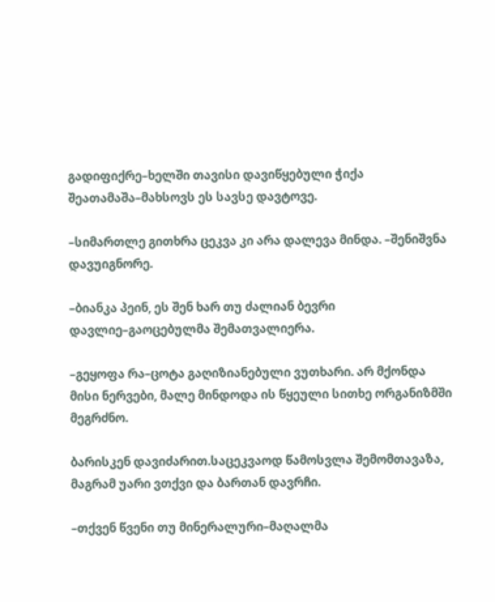გადიფიქრე–ხელში თავისი დავიწყებული ჭიქა შეათამაშა–მახსოვს ეს სავსე დავტოვე.

–სიმართლე გითხრა ცეკვა კი არა დალევა მინდა. –შენიშვნა დავუიგნორე.

–ბიანკა პეინ, ეს შენ ხარ თუ ძალიან ბევრი დავლიე–გაოცებულმა შემათვალიერა.

–გეყოფა რა–ცოტა გაღიზიანებული ვუთხარი. არ მქონდა მისი ნერვები, მალე მინდოდა ის წყეული სითხე ორგანიზმში მეგრძნო.

ბარისკენ დავიძარით.საცეკვაოდ წამოსვლა შემომთავაზა, მაგრამ უარი ვთქვი და ბართან დავრჩი.

–თქვენ წვენი თუ მინერალური–მაღალმა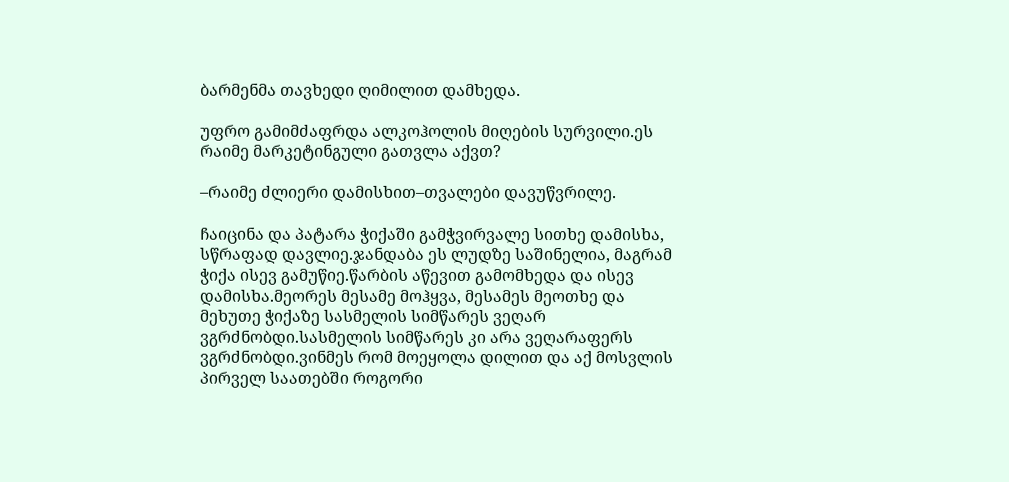ბარმენმა თავხედი ღიმილით დამხედა.

უფრო გამიმძაფრდა ალკოჰოლის მიღების სურვილი.ეს რაიმე მარკეტინგული გათვლა აქვთ?

–რაიმე ძლიერი დამისხით–თვალები დავუწვრილე.

ჩაიცინა და პატარა ჭიქაში გამჭვირვალე სითხე დამისხა, სწრაფად დავლიე.ჯანდაბა ეს ლუდზე საშინელია, მაგრამ ჭიქა ისევ გამუწიე.წარბის აწევით გამომხედა და ისევ დამისხა.მეორეს მესამე მოჰყვა, მესამეს მეოთხე და მეხუთე ჭიქაზე სასმელის სიმწარეს ვეღარ ვგრძნობდი.სასმელის სიმწარეს კი არა ვეღარაფერს ვგრძნობდი.ვინმეს რომ მოეყოლა დილით და აქ მოსვლის პირველ საათებში როგორი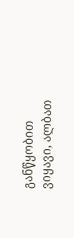განწყობით ვიყავი, ალბათ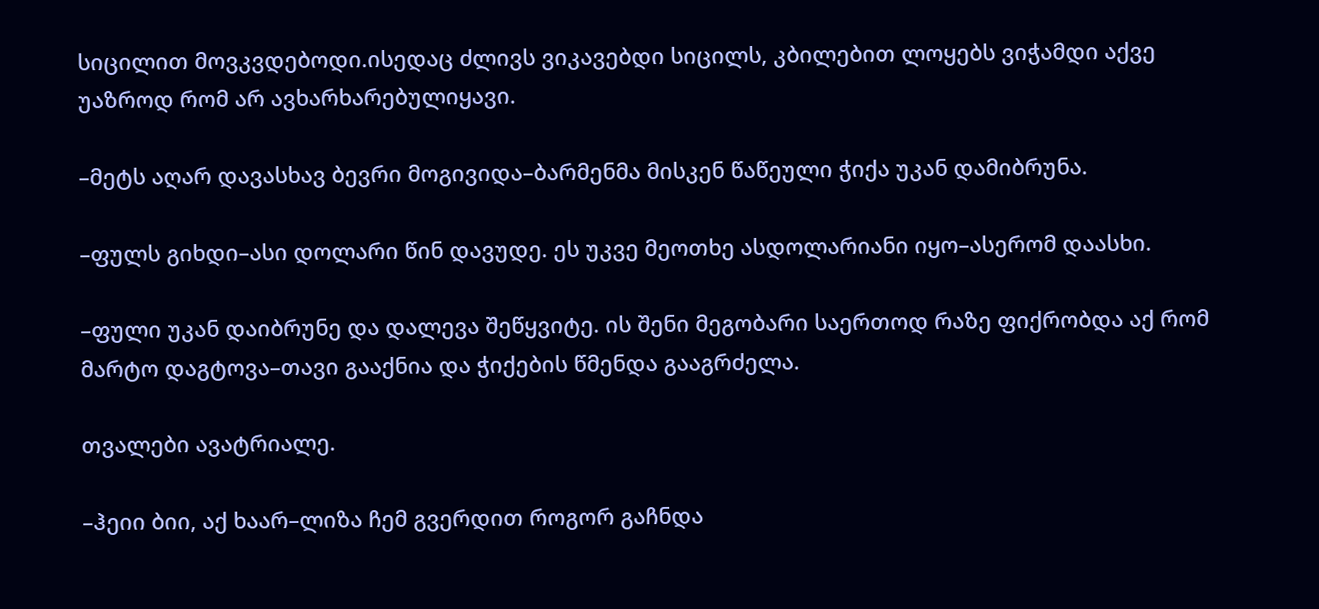სიცილით მოვკვდებოდი.ისედაც ძლივს ვიკავებდი სიცილს, კბილებით ლოყებს ვიჭამდი აქვე უაზროდ რომ არ ავხარხარებულიყავი.

–მეტს აღარ დავასხავ ბევრი მოგივიდა–ბარმენმა მისკენ წაწეული ჭიქა უკან დამიბრუნა.

–ფულს გიხდი–ასი დოლარი წინ დავუდე. ეს უკვე მეოთხე ასდოლარიანი იყო–ასერომ დაასხი.

–ფული უკან დაიბრუნე და დალევა შეწყვიტე. ის შენი მეგობარი საერთოდ რაზე ფიქრობდა აქ რომ მარტო დაგტოვა–თავი გააქნია და ჭიქების წმენდა გააგრძელა.

თვალები ავატრიალე.

–ჰეიი ბიი, აქ ხაარ–ლიზა ჩემ გვერდით როგორ გაჩნდა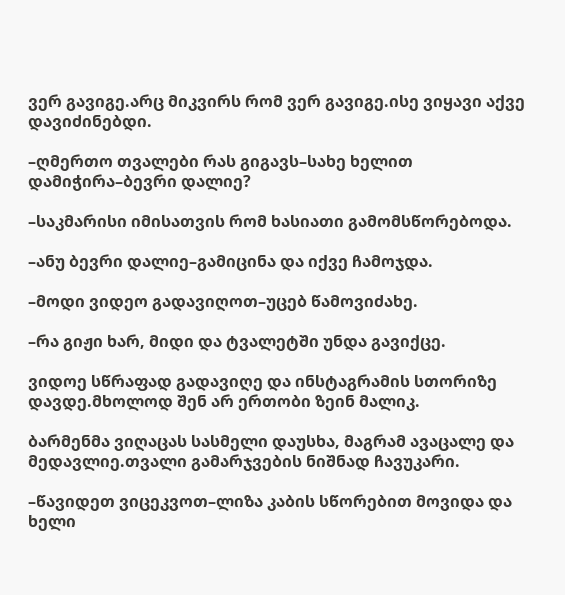ვერ გავიგე.არც მიკვირს რომ ვერ გავიგე.ისე ვიყავი აქვე დავიძინებდი.

–ღმერთო თვალები რას გიგავს–სახე ხელით დამიჭირა–ბევრი დალიე?

–საკმარისი იმისათვის რომ ხასიათი გამომსწორებოდა.

–ანუ ბევრი დალიე–გამიცინა და იქვე ჩამოჯდა.

–მოდი ვიდეო გადავიღოთ–უცებ წამოვიძახე.

–რა გიჟი ხარ, მიდი და ტვალეტში უნდა გავიქცე.

ვიდოე სწრაფად გადავიღე და ინსტაგრამის სთორიზე დავდე.მხოლოდ შენ არ ერთობი ზეინ მალიკ.

ბარმენმა ვიღაცას სასმელი დაუსხა, მაგრამ ავაცალე და მედავლიე.თვალი გამარჯვების ნიშნად ჩავუკარი.

–წავიდეთ ვიცეკვოთ–ლიზა კაბის სწორებით მოვიდა და ხელი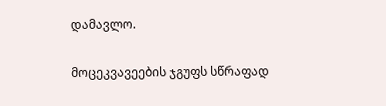დამავლო.

მოცეკვავეების ჯგუფს სწრაფად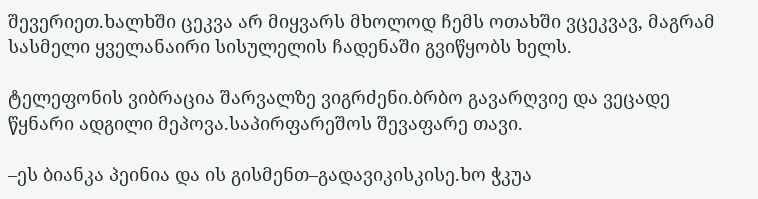შევერიეთ.ხალხში ცეკვა არ მიყვარს მხოლოდ ჩემს ოთახში ვცეკვავ, მაგრამ სასმელი ყველანაირი სისულელის ჩადენაში გვიწყობს ხელს.

ტელეფონის ვიბრაცია შარვალზე ვიგრძენი.ბრბო გავარღვიე და ვეცადე წყნარი ადგილი მეპოვა.საპირფარეშოს შევაფარე თავი.

–ეს ბიანკა პეინია და ის გისმენთ–გადავიკისკისე.ხო ჭკუა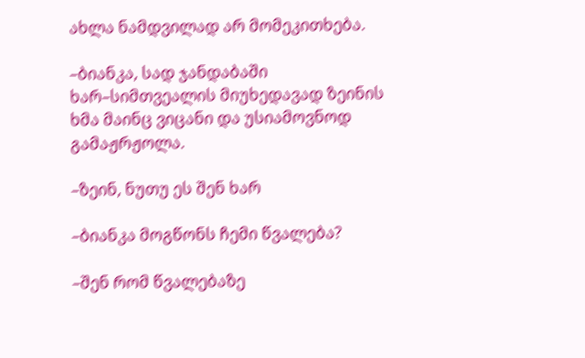ახლა ნამდვილად არ მომეკითხება.

–ბიანკა, სად ჯანდაბაში ხარ–სიმთვეალის მიუხედავად ზეინის ხმა მაინც ვიცანი და უსიამოვნოდ გამაჟრჟოლა.

–ზეინ, ნუთუ ეს შენ ხარ

–ბიანკა მოგწონს ჩემი წვალება?

–შენ რომ წვალებაზე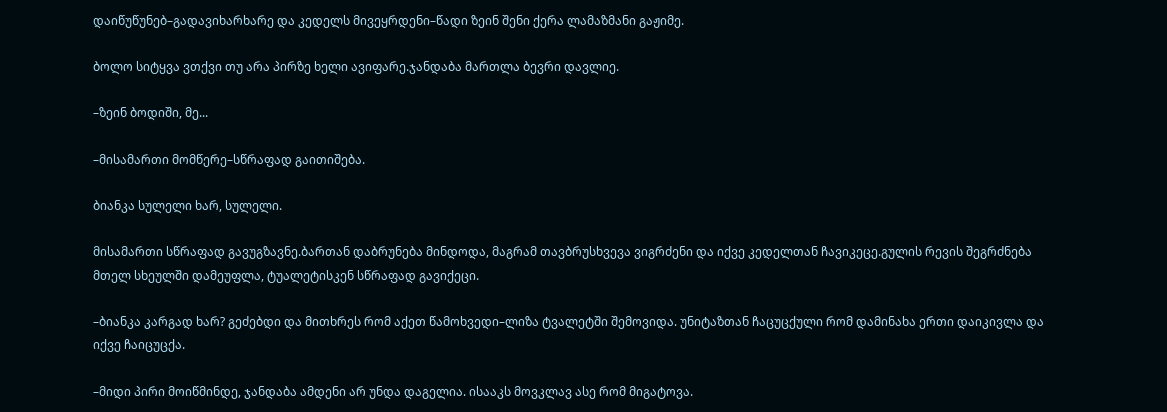დაიწუწუნებ–გადავიხარხარე და კედელს მივეყრდენი–წადი ზეინ შენი ქერა ლამაზმანი გაჟიმე.

ბოლო სიტყვა ვთქვი თუ არა პირზე ხელი ავიფარე.ჯანდაბა მართლა ბევრი დავლიე.

–ზეინ ბოდიში, მე...

–მისამართი მომწერე–სწრაფად გაითიშება.

ბიანკა სულელი ხარ, სულელი.

მისამართი სწრაფად გავუგზავნე.ბართან დაბრუნება მინდოდა, მაგრამ თავბრუსხვევა ვიგრძენი და იქვე კედელთან ჩავიკეცე.გულის რევის შეგრძნება მთელ სხეულში დამეუფლა, ტუალეტისკენ სწრაფად გავიქეცი.

–ბიანკა კარგად ხარ? გეძებდი და მითხრეს რომ აქეთ წამოხვედი–ლიზა ტვალეტში შემოვიდა. უნიტაზთან ჩაცუცქული რომ დამინახა ერთი დაიკივლა და იქვე ჩაიცუცქა.

–მიდი პირი მოიწმინდე, ჯანდაბა ამდენი არ უნდა დაგელია. ისააკს მოვკლავ ასე რომ მიგატოვა.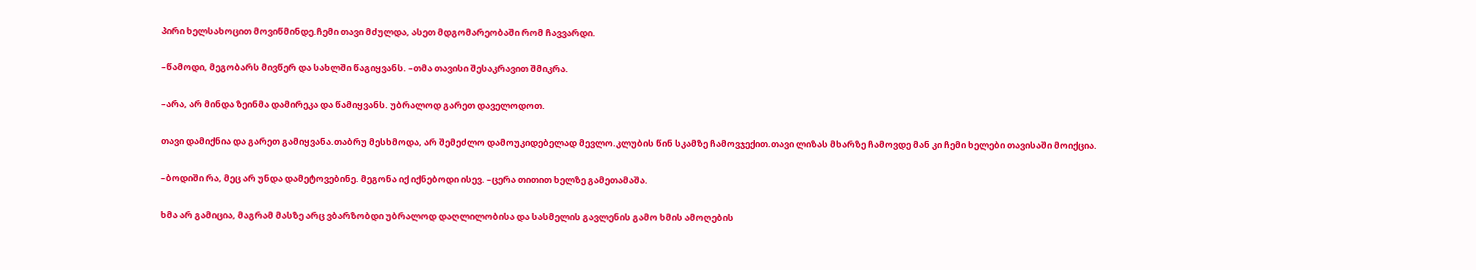პირი ხელსახოცით მოვიწმინდე.ჩემი თავი მძულდა, ასეთ მდგომარეობაში რომ ჩავვარდი.

–წამოდი, მეგობარს მივწერ და სახლში წაგიყვანს. –თმა თავისი შესაკრავით შმიკრა.

–არა, არ მინდა ზეინმა დამირეკა და წამიყვანს. უბრალოდ გარეთ დაველოდოთ.

თავი დამიქნია და გარეთ გამიყვანა.თაბრუ მესხმოდა, არ შემეძლო დამოუკიდებელად მევლო.კლუბის წინ სკამზე ჩამოვჯექით.თავი ლიზას მხარზე ჩამოვდე მან კი ჩემი ხელები თავისაში მოიქცია.

–ბოდიში რა, მეც არ უნდა დამეტოვებინე. მეგონა იქ იქნებოდი ისევ. –ცერა თითით ხელზე გამეთამაშა.

ხმა არ გამიცია, მაგრამ მასზე არც ვბარზობდი უბრალოდ დაღლილობისა და სასმელის გავლენის გამო ხმის ამოღების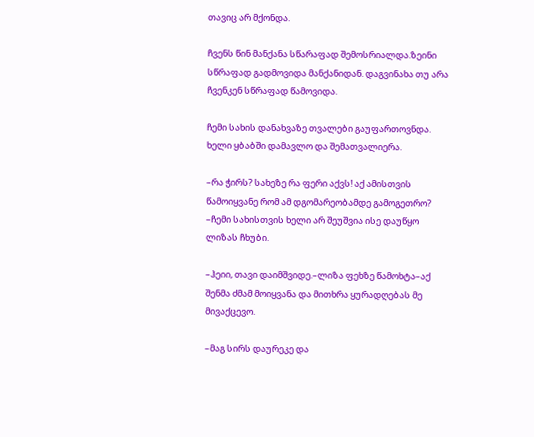თავიც არ მქონდა.

ჩვენს წინ მანქანა სწარაფად შემოსრიალდა.ზეინი სწრაფად გადმოვიდა მანქანიდან. დაგვინახა თუ არა ჩვენკენ სწრაფად წამოვიდა.

ჩემი სახის დანახვაზე თვალები გაუფართოვნდა. ხელი ყბაბში დამავლო და შემათვალიერა.

–რა ჭირს? სახეზე რა ფერი აქვს! აქ ამისთვის წამოიყვანე რომ ამ დგომარეობამდე გამოგეთრო? –ჩემი სახისთვის ხელი არ შეუშვია ისე დაუწყო ლიზას ჩხუბი.

–ჰეიი, თავი დაიმშვიდე.–ლიზა ფეხზე წამოხტა–აქ შენმა ძმამ მოიყვანა და მითხრა ყურადღებას მე მივაქცევო.

–მაგ სირს დაურეკე და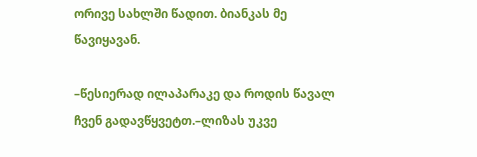ორივე სახლში წადით. ბიანკას მე წავიყავან.

–წესიერად ილაპარაკე და როდის წავალ ჩვენ გადავწყვეტთ.–ლიზას უკვე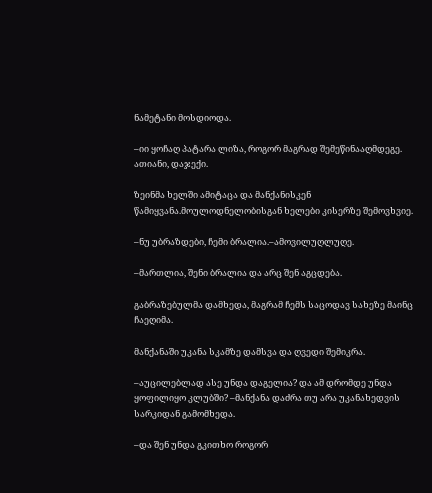ნამეტანი მოსდიოდა.

–იი ყოჩაღ პატარა ლიზა, როგორ მაგრად შემეწინააღმდეგე. ათიანი, დაჯექი.

ზეინმა ხელში ამიტაცა და მანქანისკენ წამიყვანა.მოულოდნელობისგან ხელები კისერზე შემოვხვიე.

–ნუ უბრაზდები, ჩემი ბრალია.–ამოვილუღლუღე.

–მართლია, შენი ბრალია და არც შენ აგცდება.

გაბრაზებულმა დამხედა, მაგრამ ჩემს საცოდავ სახეზე მაინც ჩაეღიმა.

მანქანაში უკანა სკამზე დამსვა და ღვედი შემიკრა.

–აუცილებლად ასე უნდა დაგელია? და ამ დრომდე უნდა ყოფილიყო კლუბში? –მანქანა დაძრა თუ არა უკანახედვის სარკიდან გამომხედა.

–და შენ უნდა გკითხო როგორ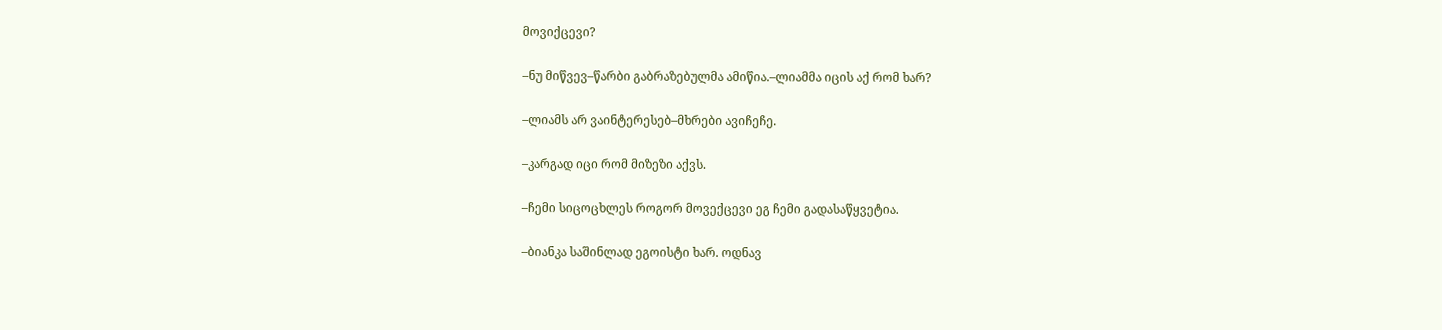მოვიქცევი?

–ნუ მიწვევ–წარბი გაბრაზებულმა ამიწია.–ლიამმა იცის აქ რომ ხარ?

–ლიამს არ ვაინტერესებ–მხრები ავიჩეჩე.

–კარგად იცი რომ მიზეზი აქვს.

–ჩემი სიცოცხლეს როგორ მოვექცევი ეგ ჩემი გადასაწყვეტია.

–ბიანკა საშინლად ეგოისტი ხარ. ოდნავ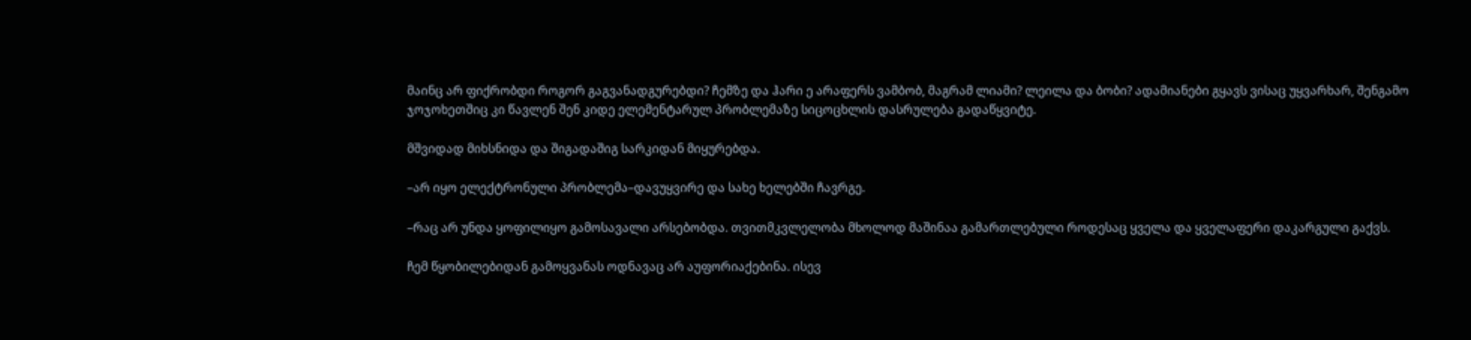მაინც არ ფიქრობდი როგორ გაგვანადგურებდი? ჩემზე და ჰარი ე არაფერს ვამბობ, მაგრამ ლიამი? ლეილა და ბობი? ადამიანები გყავს ვისაც უყვარხარ, შენგამო ჯოჯოხეთშიც კი წავლენ შენ კიდე ელემენტარულ პრობლემაზე სიცოცხლის დასრულება გადაწყვიტე.

მშვიდად მიხსნიდა და შიგადაშიგ სარკიდან მიყურებდა.

–არ იყო ელექტრონული პრობლემა–დავუყვირე და სახე ხელებში ჩავრგე.

–რაც არ უნდა ყოფილიყო გამოსავალი არსებობდა. თვითმკვლელობა მხოლოდ მაშინაა გამართლებული როდესაც ყველა და ყველაფერი დაკარგული გაქვს.

ჩემ წყობილებიდან გამოყვანას ოდნავაც არ აუფორიაქებინა. ისევ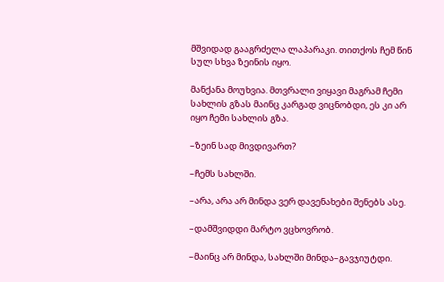მშვიდად გააგრძელა ლაპარაკი. თითქოს ჩემ წინ სულ სხვა ზეინის იყო.

მანქანა მოუხვია. მთვრალი ვიყავი მაგრამ ჩემი სახლის გზას მაინც კარგად ვიცნობდი, ეს კი არ იყო ჩემი სახლის გზა.

–ზეინ სად მივდივართ?

–ჩემს სახლში.

–არა, არა არ მინდა ვერ დავენახები შენებს ასე.

–დამშვიდდი მარტო ვცხოვრობ.

–მაინც არ მინდა, სახლში მინდა–გავჯიუტდი.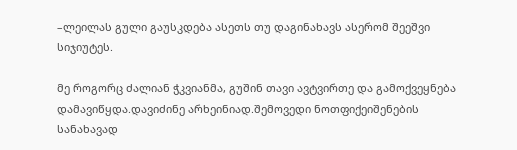–ლეილას გული გაუსკდება ასეთს თუ დაგინახავს ასერომ შეეშვი სიჯიუტეს.

მე როგორც ძალიან ჭკვიანმა, გუშინ თავი ავტვირთე და გამოქვეყნება დამავიწყდა.დავიძინე არხეინიად.შემოვედი ნოთფიქეიშენების სანახავად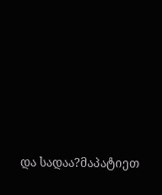და სადაა?მაპატიეთ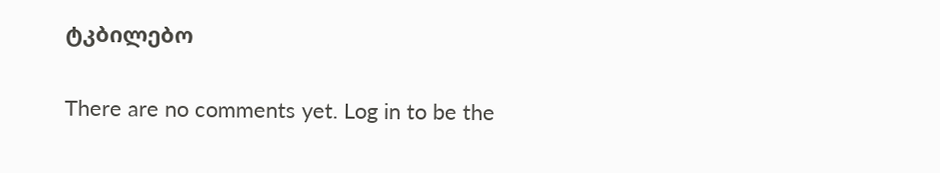ტკბილებო

There are no comments yet. Log in to be the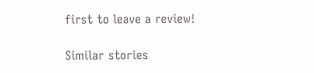first to leave a review!

Similar stories